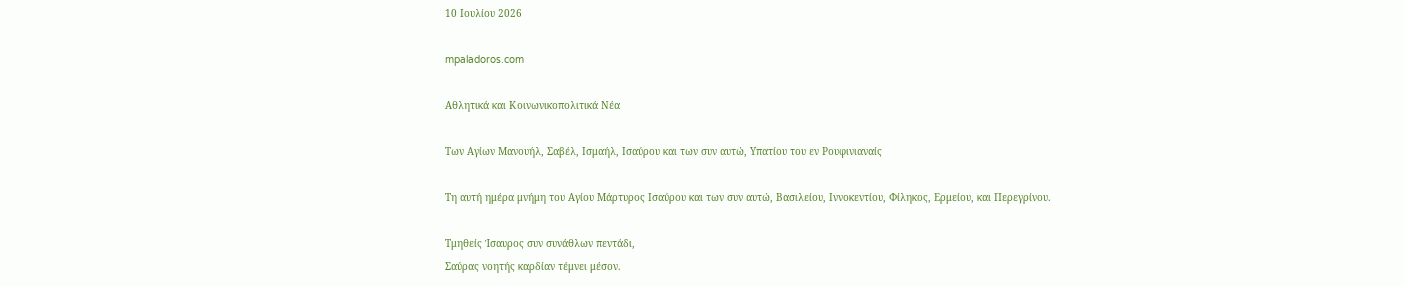10 Ιουλίου 2026

mpaladoros.com

Αθλητικά και Κοινωνικοπολιτικά Νέα

Των Αγίων Μανουήλ, Σαβέλ, Ισμαήλ, Ισαύρου και των συν αυτώ, Υπατίου του εν Ρουφινιαναίς

Τη αυτή ημέρα μνήμη του Αγίου Μάρτυρος Ισαύρου και των συν αυτώ, Βασιλείου, Ιννοκεντίου, Φίληκος, Ερμείου, και Περεγρίνου.

Τμηθείς Ίσαυρος συν συνάθλων πεντάδι,
Σαύρας νοητής καρδίαν τέμνει μέσον.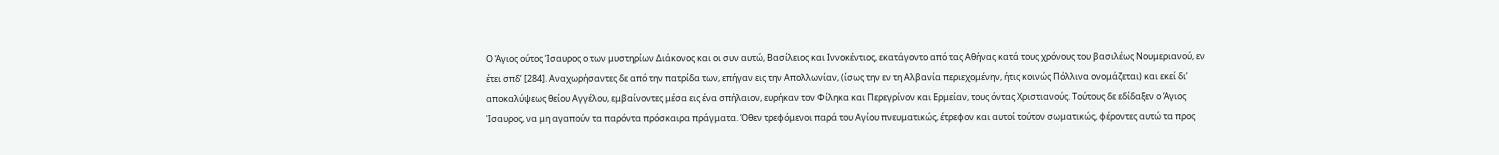Ο Άγιος ούτος Ίσαυρος ο των μυστηρίων Διάκονος και οι συν αυτώ, Βασίλειος και Ιννοκέντιος, εκατάγοντο από τας Αθήνας κατά τους χρόνους του βασιλέως Νουμεριανού, εν έτει σπδ’ [284]. Αναχωρήσαντες δε από την πατρίδα των, επήγαν εις την Απολλωνίαν, (ίσως την εν τη Αλβανία περιεχομένην, ήτις κοινώς Πόλλινα ονομάζεται) και εκεί δι’ αποκαλύψεως θείου Αγγέλου, εμβαίνοντες μέσα εις ένα σπήλαιον, ευρήκαν τον Φίληκα και Περεγρίνον και Ερμείαν, τους όντας Χριστιανούς. Τούτους δε εδίδαξεν ο Άγιος Ίσαυρος, να μη αγαπούν τα παρόντα πρόσκαιρα πράγματα. Όθεν τρεφόμενοι παρά του Αγίου πνευματικώς, έτρεφον και αυτοί τούτον σωματικώς, φέροντες αυτώ τα προς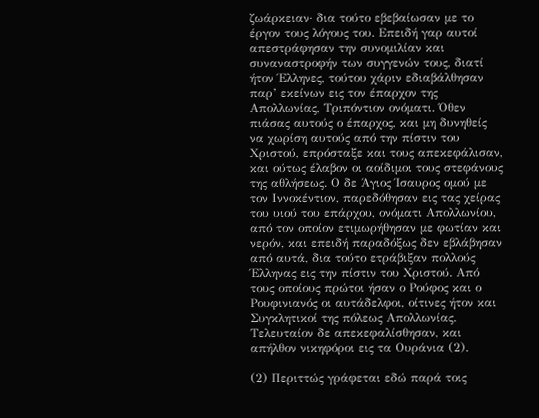ζωάρκειαν· δια τούτο εβεβαίωσαν με το έργον τους λόγους του. Επειδή γαρ αυτοί απεστράφησαν την συνομιλίαν και συναναστροφήν των συγγενών τους, διατί ήτον Έλληνες, τούτου χάριν εδιαβάλθησαν παρ’ εκείνων εις τον έπαρχον της Απολλωνίας, Τριπόντιον ονόματι. Όθεν πιάσας αυτούς ο έπαρχος, και μη δυνηθείς να χωρίση αυτούς από την πίστιν του Χριστού, επρόσταξε και τους απεκεφάλισαν, και ούτως έλαβον οι αοίδιμοι τους στεφάνους της αθλήσεως. Ο δε Άγιος Ίσαυρος ομού με τον Ιννοκέντιον, παρεδόθησαν εις τας χείρας του υιού του επάρχου, ονόματι Απολλωνίου, από τον οποίον ετιμωρήθησαν με φωτίαν και νερόν, και επειδή παραδόξως δεν εβλάβησαν από αυτά, δια τούτο ετράβιξαν πολλούς Έλληνας εις την πίστιν του Χριστού. Από τους οποίους πρώτοι ήσαν ο Ρούφος και ο Ρουφινιανός οι αυτάδελφοι, οίτινες ήτον και Συγκλητικοί της πόλεως Απολλωνίας. Τελευταίον δε απεκεφαλίσθησαν, και απήλθον νικηφόροι εις τα Ουράνια (2).

(2) Περιττώς γράφεται εδώ παρά τοις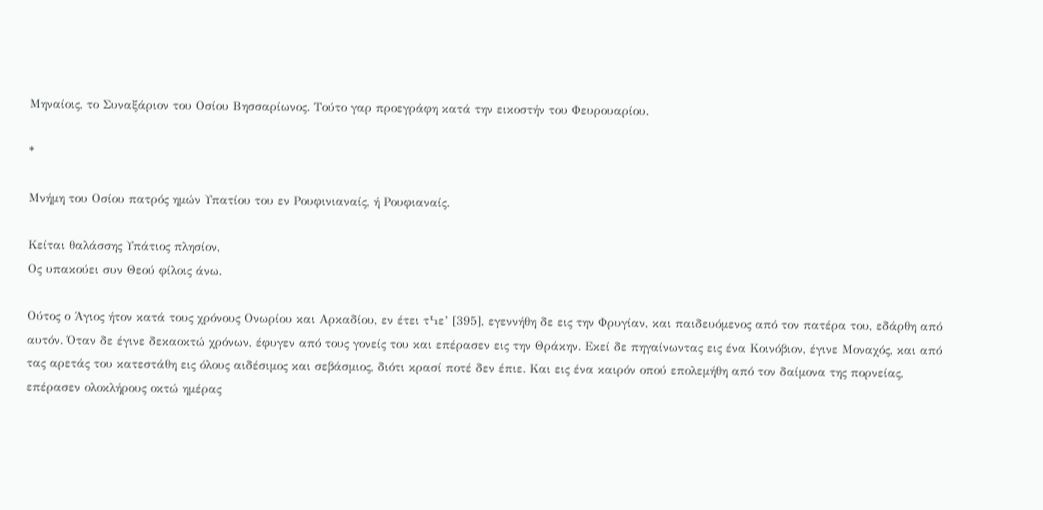Μηναίοις, το Συναξάριον του Οσίου Βησσαρίωνος. Τούτο γαρ προεγράφη κατά την εικοστήν του Φευρουαρίου.

*

Μνήμη του Οσίου πατρός ημών Υπατίου του εν Ρουφινιαναίς, ή Ρουφιαναίς.

Κείται θαλάσσης Υπάτιος πλησίον,
Ος υπακούει συν Θεού φίλοις άνω.

Ούτος ο Άγιος ήτον κατά τους χρόνους Ονωρίου και Αρκαδίου, εν έτει τϞε’ [395], εγεννήθη δε εις την Φρυγίαν, και παιδευόμενος από τον πατέρα του, εδάρθη από αυτόν. Όταν δε έγινε δεκαοκτώ χρόνων, έφυγεν από τους γονείς του και επέρασεν εις την Θράκην. Εκεί δε πηγαίνωντας εις ένα Κοινόβιον, έγινε Μοναχός, και από τας αρετάς του κατεστάθη εις όλους αιδέσιμος και σεβάσμιος, διότι κρασί ποτέ δεν έπιε. Και εις ένα καιρόν οπού επολεμήθη από τον δαίμονα της πορνείας, επέρασεν ολοκλήρους οκτώ ημέρας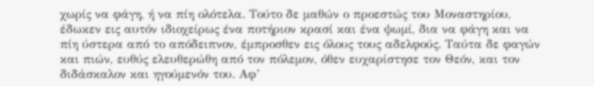χωρίς να φάγη, ή να πίη ολότελα. Τούτο δε μαθών ο προεστώς του Μοναστηρίου, έδωκεν εις αυτόν ιδιοχείρως ένα ποτήριον κρασί και ένα ψωμί, δια να φάγη και να πίη ύστερα από το απόδειπνον, έμπροσθεν εις όλους τους αδελφούς. Ταύτα δε φαγών και πιών, ευθύς ελευθερώθη από τον πόλεμον, όθεν ευχαρίστησε τον Θεόν, και τον διδάσκαλον και ηγούμενόν του. Αφ’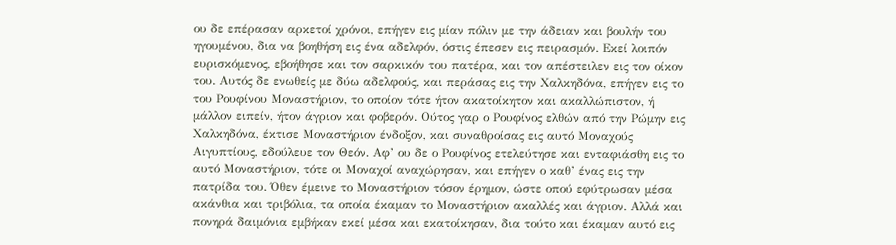ου δε επέρασαν αρκετοί χρόνοι, επήγεν εις μίαν πόλιν με την άδειαν και βουλήν του ηγουμένου, δια να βοηθήση εις ένα αδελφόν, όστις έπεσεν εις πειρασμόν. Εκεί λοιπόν ευρισκόμενος, εβοήθησε και τον σαρκικόν του πατέρα, και τον απέστειλεν εις τον οίκον του. Αυτός δε ενωθείς με δύω αδελφούς, και περάσας εις την Χαλκηδόνα, επήγεν εις το του Ρουφίνου Μοναστήριον, το οποίον τότε ήτον ακατοίκητον και ακαλλώπιστον, ή μάλλον ειπείν, ήτον άγριον και φοβερόν. Ούτος γαρ ο Ρουφίνος ελθών από την Ρώμην εις Χαλκηδόνα, έκτισε Μοναστήριον ένδοξον, και συναθροίσας εις αυτό Μοναχούς Αιγυπτίους, εδούλευε τον Θεόν. Αφ’ ου δε ο Ρουφίνος ετελεύτησε και ενταφιάσθη εις το αυτό Μοναστήριον, τότε οι Μοναχοί αναχώρησαν, και επήγεν ο καθ’ ένας εις την πατρίδα του. Όθεν έμεινε το Μοναστήριον τόσον έρημον, ώστε οπού εφύτρωσαν μέσα ακάνθια και τριβόλια, τα οποία έκαμαν το Μοναστήριον ακαλλές και άγριον. Αλλά και πονηρά δαιμόνια εμβήκαν εκεί μέσα και εκατοίκησαν, δια τούτο και έκαμαν αυτό εις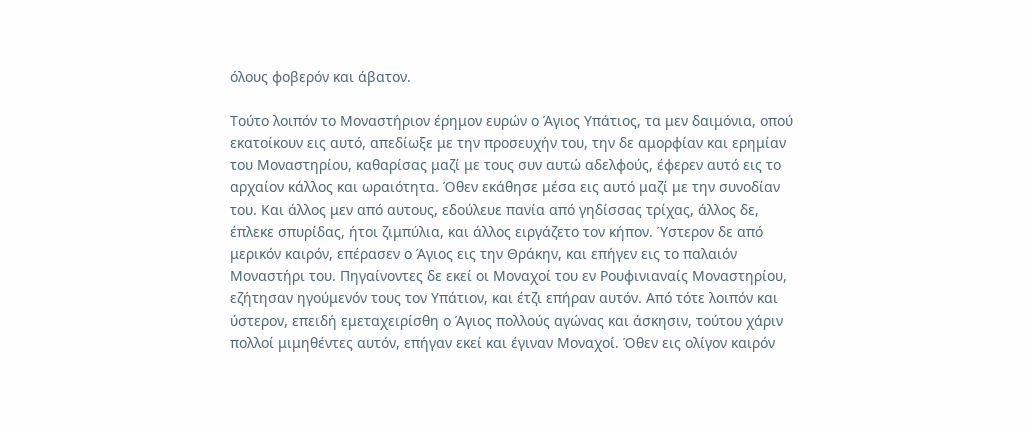όλους φοβερόν και άβατον.

Τούτο λοιπόν το Μοναστήριον έρημον ευρών ο Άγιος Υπάτιος, τα μεν δαιμόνια, οπού εκατοίκουν εις αυτό, απεδίωξε με την προσευχήν του, την δε αμορφίαν και ερημίαν του Μοναστηρίου, καθαρίσας μαζί με τους συν αυτώ αδελφούς, έφερεν αυτό εις το αρχαίον κάλλος και ωραιότητα. Όθεν εκάθησε μέσα εις αυτό μαζί με την συνοδίαν του. Και άλλος μεν από αυτους, εδούλευε πανία από γηδίσσας τρίχας, άλλος δε, έπλεκε σπυρίδας, ήτοι ζιμπύλια, και άλλος ειργάζετο τον κήπον. Ύστερον δε από μερικόν καιρόν, επέρασεν ο Άγιος εις την Θράκην, και επήγεν εις το παλαιόν Μοναστήρι του. Πηγαίνοντες δε εκεί οι Μοναχοί του εν Ρουφινιαναίς Μοναστηρίου, εζήτησαν ηγούμενόν τους τον Υπάτιον, και έτζι επήραν αυτόν. Από τότε λοιπόν και ύστερον, επειδή εμεταχειρίσθη ο Άγιος πολλούς αγώνας και άσκησιν, τούτου χάριν πολλοί μιμηθέντες αυτόν, επήγαν εκεί και έγιναν Μοναχοί. Όθεν εις ολίγον καιρόν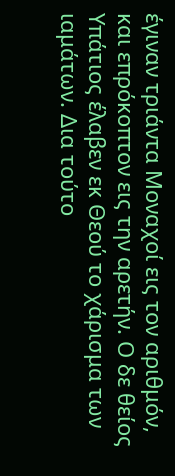έγιναν τριάντα Μοναχοί εις τον αριθμόν, και επρόκοπτον εις την αρετήν. Ο δε θείος Υπάτιος έλαβεν εκ Θεού το χάρισμα των ιαμάτων. Δια τούτο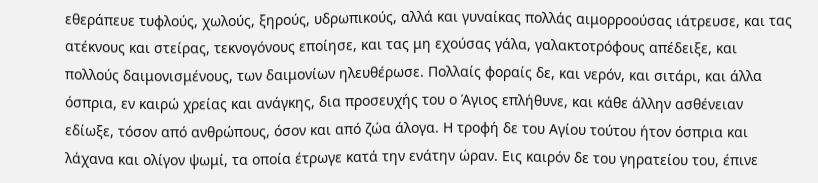εθεράπευε τυφλούς, χωλούς, ξηρούς, υδρωπικούς, αλλά και γυναίκας πολλάς αιμορροούσας ιάτρευσε, και τας ατέκνους και στείρας, τεκνογόνους εποίησε, και τας μη εχούσας γάλα, γαλακτοτρόφους απέδειξε, και πολλούς δαιμονισμένους, των δαιμονίων ηλευθέρωσε. Πολλαίς φοραίς δε, και νερόν, και σιτάρι, και άλλα όσπρια, εν καιρώ χρείας και ανάγκης, δια προσευχής του ο Άγιος επλήθυνε, και κάθε άλλην ασθένειαν εδίωξε, τόσον από ανθρώπους, όσον και από ζώα άλογα. Η τροφή δε του Αγίου τούτου ήτον όσπρια και λάχανα και ολίγον ψωμί, τα οποία έτρωγε κατά την ενάτην ώραν. Εις καιρόν δε του γηρατείου του, έπινε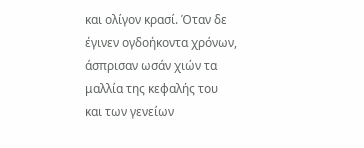και ολίγον κρασί. Όταν δε έγινεν ογδοήκοντα χρόνων, άσπρισαν ωσάν χιών τα μαλλία της κεφαλής του και των γενείων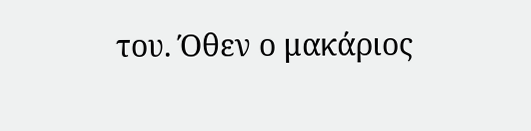του. Όθεν ο μακάριος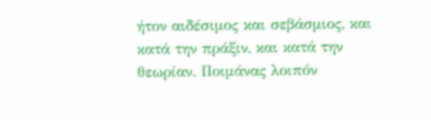ήτον αιδέσιμος και σεβάσμιος, και κατά την πράξιν, και κατά την θεωρίαν. Ποιμάνας λοιπόν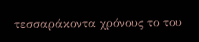τεσσαράκοντα χρόνους το του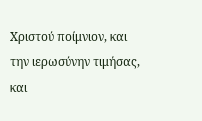Χριστού ποίμνιον, και την ιερωσύνην τιμήσας, και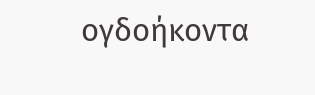ογδοήκοντα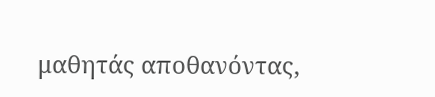μαθητάς αποθανόντας,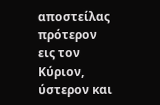αποστείλας πρότερον εις τον Κύριον, ύστερον και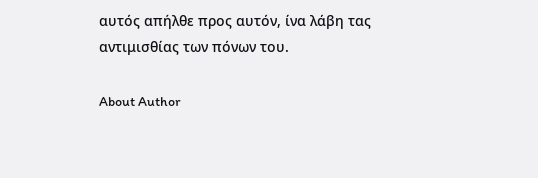αυτός απήλθε προς αυτόν, ίνα λάβη τας αντιμισθίας των πόνων του.

About Author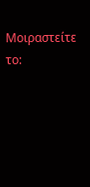Μοιραστείτε το: